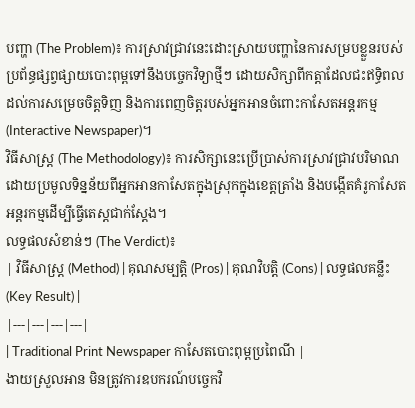បញ្ហា (The Problem)៖ ការស្រាវជ្រាវនេះដោះស្រាយបញ្ហានៃការសម្របខ្លួនរបស់ប្រព័ន្ធផ្សព្វផ្សាយបោះពុម្ពទៅនឹងបច្ចេកវិទ្យាថ្មីៗ ដោយសិក្សាពីកត្តាដែលជះឥទ្ធិពលដល់ការសម្រេចចិត្តទិញ និងការពេញចិត្តរបស់អ្នកអានចំពោះកាសែតអន្តរកម្ម (Interactive Newspaper)។
វិធីសាស្ត្រ (The Methodology)៖ ការសិក្សានេះប្រើប្រាស់ការស្រាវជ្រាវបរិមាណដោយប្រមូលទិន្នន័យពីអ្នកអានកាសែតក្នុងស្រុកក្នុងខេត្តត្រាំង និងបង្កើតគំរូកាសែតអន្តរកម្មដើម្បីធ្វើតេស្តជាក់ស្តែង។
លទ្ធផលសំខាន់ៗ (The Verdict)៖
| វិធីសាស្ត្រ (Method) | គុណសម្បត្តិ (Pros) | គុណវិបត្តិ (Cons) | លទ្ធផលគន្លឹះ (Key Result) |
|---|---|---|---|
| Traditional Print Newspaper កាសែតបោះពុម្ពប្រពៃណី |
ងាយស្រួលអាន មិនត្រូវការឧបករណ៍បច្ចេកវិ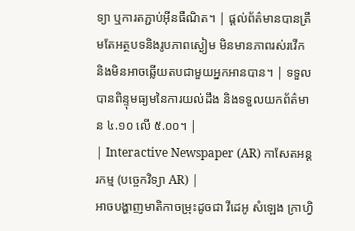ទ្យា ឬការតភ្ជាប់អ៊ីនធឺណិត។ | ផ្តល់ព័ត៌មានបានត្រឹមតែអត្ថបទនិងរូបភាពស្ងៀម មិនមានភាពរស់រវើក និងមិនអាចឆ្លើយតបជាមួយអ្នកអានបាន។ | ទទួលបានពិន្ទុមធ្យមនៃការយល់ដឹង និងទទួលយកព័ត៌មាន ៤.១០ លើ ៥.០០។ |
| Interactive Newspaper (AR) កាសែតអន្តរកម្ម (បច្ចេកវិទ្យា AR) |
អាចបង្ហាញមាតិកាចម្រុះដូចជា វីដេអូ សំឡេង ក្រាហ្វិ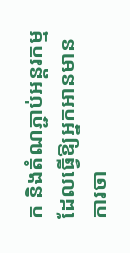ក និងតំណភ្ជាប់អន្តរកម្ម ដែលធ្វើឱ្យអ្នកអានមានការចា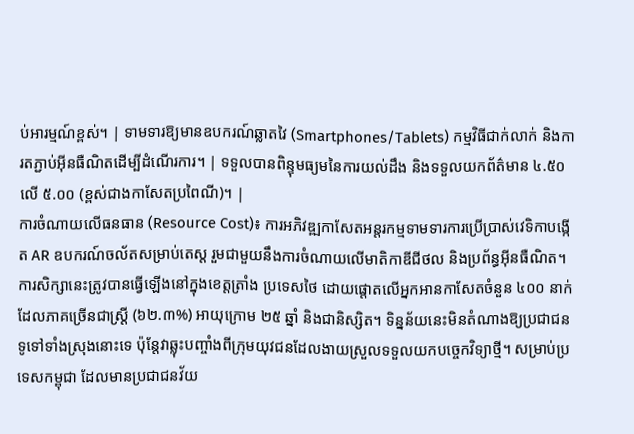ប់អារម្មណ៍ខ្ពស់។ | ទាមទារឱ្យមានឧបករណ៍ឆ្លាតវៃ (Smartphones/Tablets) កម្មវិធីជាក់លាក់ និងការតភ្ជាប់អ៊ីនធឺណិតដើម្បីដំណើរការ។ | ទទួលបានពិន្ទុមធ្យមនៃការយល់ដឹង និងទទួលយកព័ត៌មាន ៤.៥០ លើ ៥.០០ (ខ្ពស់ជាងកាសែតប្រពៃណី)។ |
ការចំណាយលើធនធាន (Resource Cost)៖ ការអភិវឌ្ឍកាសែតអន្តរកម្មទាមទារការប្រើប្រាស់វេទិកាបង្កើត AR ឧបករណ៍ចល័តសម្រាប់តេស្ត រួមជាមួយនឹងការចំណាយលើមាតិកាឌីជីថល និងប្រព័ន្ធអ៊ីនធឺណិត។
ការសិក្សានេះត្រូវបានធ្វើឡើងនៅក្នុងខេត្តត្រាំង ប្រទេសថៃ ដោយផ្តោតលើអ្នកអានកាសែតចំនួន ៤០០ នាក់ ដែលភាគច្រើនជាស្ត្រី (៦២.៣%) អាយុក្រោម ២៥ ឆ្នាំ និងជានិស្សិត។ ទិន្នន័យនេះមិនតំណាងឱ្យប្រជាជនទូទៅទាំងស្រុងនោះទេ ប៉ុន្តែវាឆ្លុះបញ្ចាំងពីក្រុមយុវជនដែលងាយស្រួលទទួលយកបច្ចេកវិទ្យាថ្មី។ សម្រាប់ប្រទេសកម្ពុជា ដែលមានប្រជាជនវ័យ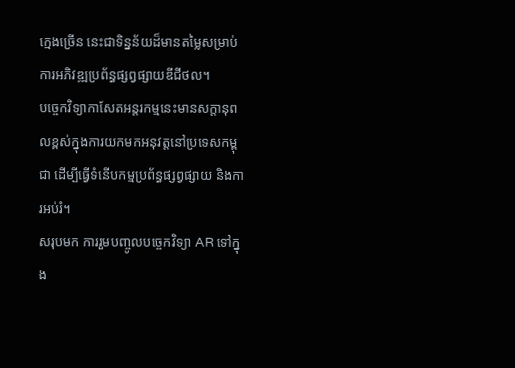ក្មេងច្រើន នេះជាទិន្នន័យដ៏មានតម្លៃសម្រាប់ការអភិវឌ្ឍប្រព័ន្ធផ្សព្វផ្សាយឌីជីថល។
បច្ចេកវិទ្យាកាសែតអន្តរកម្មនេះមានសក្តានុពលខ្ពស់ក្នុងការយកមកអនុវត្តនៅប្រទេសកម្ពុជា ដើម្បីធ្វើទំនើបកម្មប្រព័ន្ធផ្សព្វផ្សាយ និងការអប់រំ។
សរុបមក ការរួមបញ្ចូលបច្ចេកវិទ្យា AR ទៅក្នុង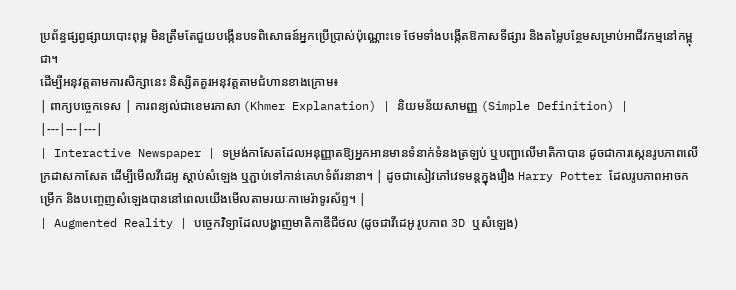ប្រព័ន្ធផ្សព្វផ្សាយបោះពុម្ព មិនត្រឹមតែជួយបង្កើនបទពិសោធន៍អ្នកប្រើប្រាស់ប៉ុណ្ណោះទេ ថែមទាំងបង្កើតឱកាសទីផ្សារ និងតម្លៃបន្ថែមសម្រាប់អាជីវកម្មនៅកម្ពុជា។
ដើម្បីអនុវត្តតាមការសិក្សានេះ និស្សិតគួរអនុវត្តតាមជំហានខាងក្រោម៖
| ពាក្យបច្ចេកទេស | ការពន្យល់ជាខេមរភាសា (Khmer Explanation) | និយមន័យសាមញ្ញ (Simple Definition) |
|---|---|---|
| Interactive Newspaper | ទម្រង់កាសែតដែលអនុញ្ញាតឱ្យអ្នកអានមានទំនាក់ទំនងត្រឡប់ ឬបញ្ជាលើមាតិកាបាន ដូចជាការស្កេនរូបភាពលើក្រដាសកាសែត ដើម្បីមើលវីដេអូ ស្តាប់សំឡេង ឬភ្ជាប់ទៅកាន់គេហទំព័រនានា។ | ដូចជាសៀវភៅវេទមន្តក្នុងរឿង Harry Potter ដែលរូបភាពអាចកម្រើក និងបញ្ចេញសំឡេងបាននៅពេលយើងមើលតាមរយៈកាមេរ៉ាទូរស័ព្ទ។ |
| Augmented Reality | បច្ចេកវិទ្យាដែលបង្ហាញមាតិកាឌីជីថល (ដូចជាវីដេអូ រូបភាព 3D ឬសំឡេង)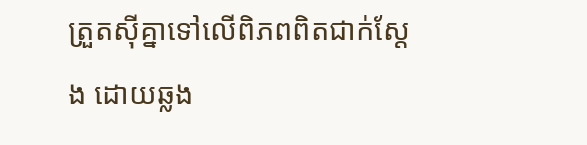ត្រួតស៊ីគ្នាទៅលើពិភពពិតជាក់ស្តែង ដោយឆ្លង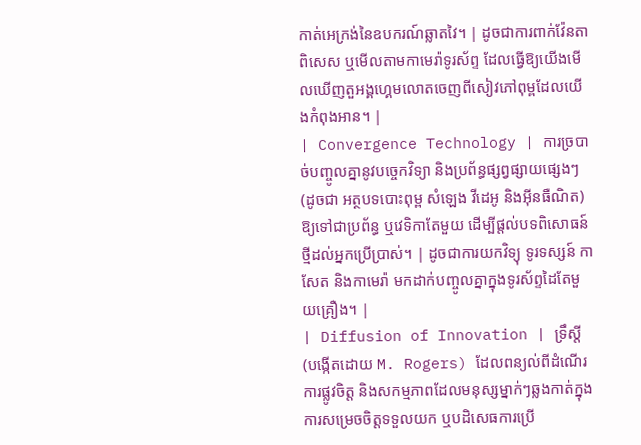កាត់អេក្រង់នៃឧបករណ៍ឆ្លាតវៃ។ | ដូចជាការពាក់វ៉ែនតាពិសេស ឬមើលតាមកាមេរ៉ាទូរស័ព្ទ ដែលធ្វើឱ្យយើងមើលឃើញតួអង្គហ្គេមលោតចេញពីសៀវភៅពុម្ពដែលយើងកំពុងអាន។ |
| Convergence Technology | ការច្របាច់បញ្ចូលគ្នានូវបច្ចេកវិទ្យា និងប្រព័ន្ធផ្សព្វផ្សាយផ្សេងៗ (ដូចជា អត្ថបទបោះពុម្ព សំឡេង វីដេអូ និងអ៊ីនធឺណិត) ឱ្យទៅជាប្រព័ន្ធ ឬវេទិកាតែមួយ ដើម្បីផ្តល់បទពិសោធន៍ថ្មីដល់អ្នកប្រើប្រាស់។ | ដូចជាការយកវិទ្យុ ទូរទស្សន៍ កាសែត និងកាមេរ៉ា មកដាក់បញ្ចូលគ្នាក្នុងទូរស័ព្ទដៃតែមួយគ្រឿង។ |
| Diffusion of Innovation | ទ្រឹស្តី (បង្កើតដោយ M. Rogers) ដែលពន្យល់ពីដំណើរការផ្លូវចិត្ត និងសកម្មភាពដែលមនុស្សម្នាក់ៗឆ្លងកាត់ក្នុងការសម្រេចចិត្តទទួលយក ឬបដិសេធការប្រើ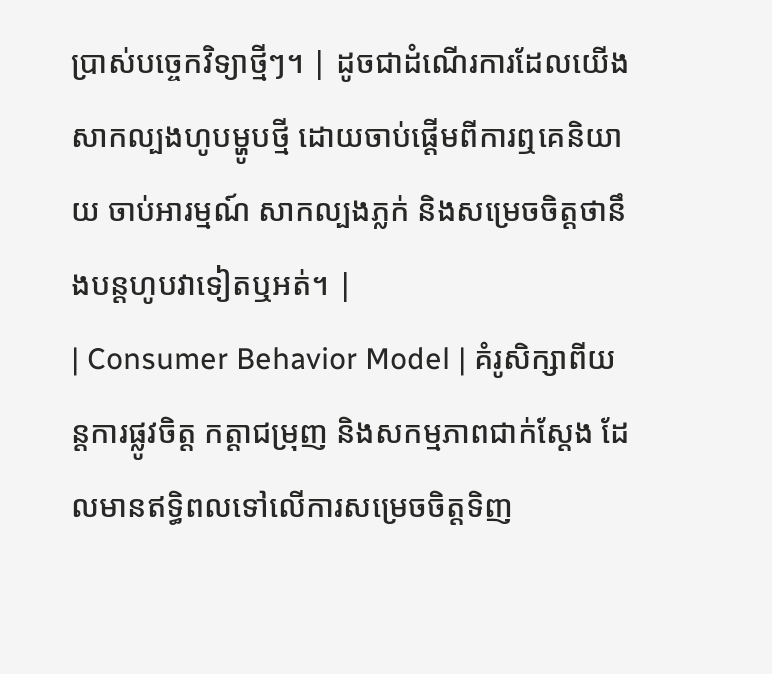ប្រាស់បច្ចេកវិទ្យាថ្មីៗ។ | ដូចជាដំណើរការដែលយើងសាកល្បងហូបម្ហូបថ្មី ដោយចាប់ផ្តើមពីការឮគេនិយាយ ចាប់អារម្មណ៍ សាកល្បងភ្លក់ និងសម្រេចចិត្តថានឹងបន្តហូបវាទៀតឬអត់។ |
| Consumer Behavior Model | គំរូសិក្សាពីយន្តការផ្លូវចិត្ត កត្តាជម្រុញ និងសកម្មភាពជាក់ស្តែង ដែលមានឥទ្ធិពលទៅលើការសម្រេចចិត្តទិញ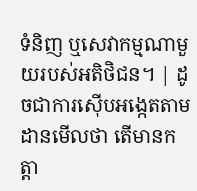ទំនិញ ឬសេវាកម្មណាមួយរបស់អតិថិជន។ | ដូចជាការស៊ើបអង្កេតតាមដានមើលថា តើមានកត្តា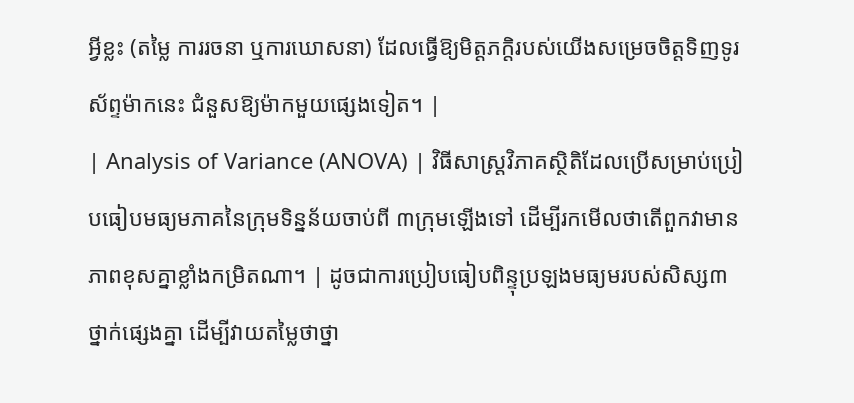អ្វីខ្លះ (តម្លៃ ការរចនា ឬការឃោសនា) ដែលធ្វើឱ្យមិត្តភក្តិរបស់យើងសម្រេចចិត្តទិញទូរស័ព្ទម៉ាកនេះ ជំនួសឱ្យម៉ាកមួយផ្សេងទៀត។ |
| Analysis of Variance (ANOVA) | វិធីសាស្ត្រវិភាគស្ថិតិដែលប្រើសម្រាប់ប្រៀបធៀបមធ្យមភាគនៃក្រុមទិន្នន័យចាប់ពី ៣ក្រុមឡើងទៅ ដើម្បីរកមើលថាតើពួកវាមានភាពខុសគ្នាខ្លាំងកម្រិតណា។ | ដូចជាការប្រៀបធៀបពិន្ទុប្រឡងមធ្យមរបស់សិស្ស៣ថ្នាក់ផ្សេងគ្នា ដើម្បីវាយតម្លៃថាថ្នា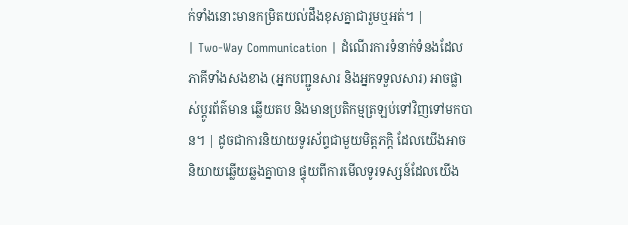ក់ទាំងនោះមានកម្រិតយល់ដឹងខុសគ្នាជារួមឬអត់។ |
| Two-Way Communication | ដំណើរការទំនាក់ទំនងដែលភាគីទាំងសងខាង (អ្នកបញ្ជូនសារ និងអ្នកទទួលសារ) អាចផ្លាស់ប្តូរព័ត៌មាន ឆ្លើយតប និងមានប្រតិកម្មត្រឡប់ទៅវិញទៅមកបាន។ | ដូចជាការនិយាយទូរស័ព្ទជាមួយមិត្តភក្តិ ដែលយើងអាចនិយាយឆ្លើយឆ្លងគ្នាបាន ផ្ទុយពីការមើលទូរទស្សន៍ដែលយើង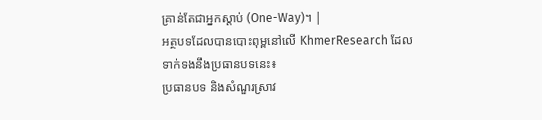គ្រាន់តែជាអ្នកស្តាប់ (One-Way)។ |
អត្ថបទដែលបានបោះពុម្ពនៅលើ KhmerResearch ដែលទាក់ទងនឹងប្រធានបទនេះ៖
ប្រធានបទ និងសំណួរស្រាវ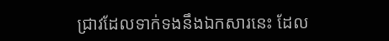ជ្រាវដែលទាក់ទងនឹងឯកសារនេះ ដែល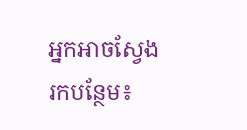អ្នកអាចស្វែងរកបន្ថែម៖